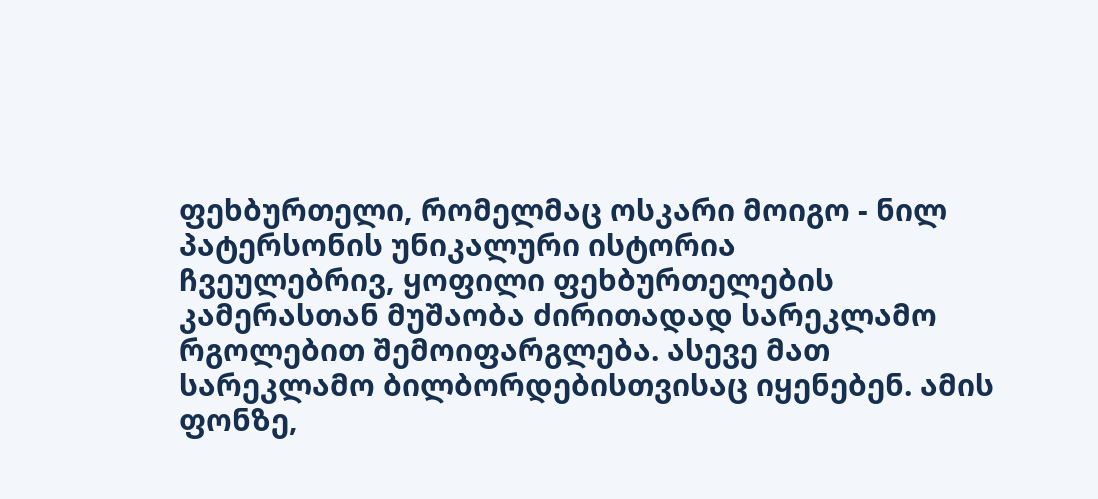ფეხბურთელი, რომელმაც ოსკარი მოიგო - ნილ პატერსონის უნიკალური ისტორია
ჩვეულებრივ, ყოფილი ფეხბურთელების კამერასთან მუშაობა ძირითადად სარეკლამო რგოლებით შემოიფარგლება. ასევე მათ სარეკლამო ბილბორდებისთვისაც იყენებენ. ამის ფონზე,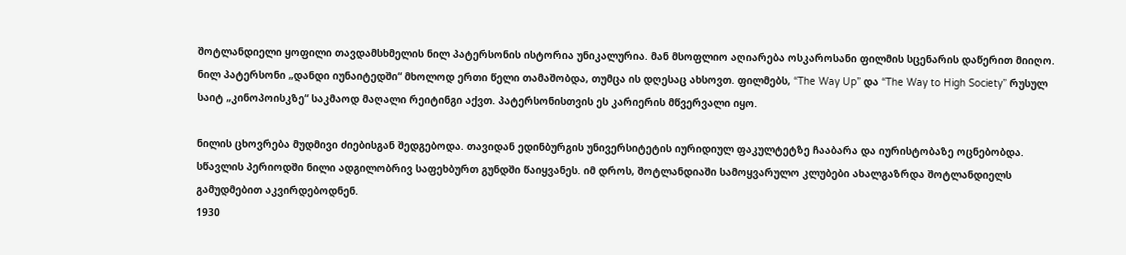შოტლანდიელი ყოფილი თავდამსხმელის ნილ პატერსონის ისტორია უნიკალურია. მან მსოფლიო აღიარება ოსკაროსანი ფილმის სცენარის დაწერით მიიღო.
ნილ პატერსონი „დანდი იუნაიტედში“ მხოლოდ ერთი წელი თამაშობდა, თუმცა ის დღესაც ახსოვთ. ფილმებს, “The Way Up” და “The Way to High Society” რუსულ საიტ „კინოპოისკზე“ საკმაოდ მაღალი რეიტინგი აქვთ. პატერსონისთვის ეს კარიერის მწვერვალი იყო.

ნილის ცხოვრება მუდმივი ძიებისგან შედგებოდა. თავიდან ედინბურგის უნივერსიტეტის იურიდიულ ფაკულტეტზე ჩააბარა და იურისტობაზე ოცნებობდა. სწავლის პერიოდში ნილი ადგილობრივ საფეხბურთ გუნდში წაიყვანეს. იმ დროს, შოტლანდიაში სამოყვარულო კლუბები ახალგაზრდა შოტლანდიელს გამუდმებით აკვირდებოდნენ.
1930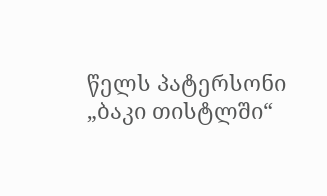წელს პატერსონი „ბაკი თისტლში“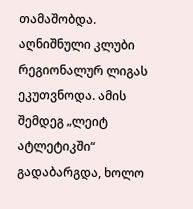თამაშობდა. აღნიშნული კლუბი რეგიონალურ ლიგას ეკუთვნოდა. ამის შემდეგ „ლეიტ ატლეტიკში“ გადაბარგდა, ხოლო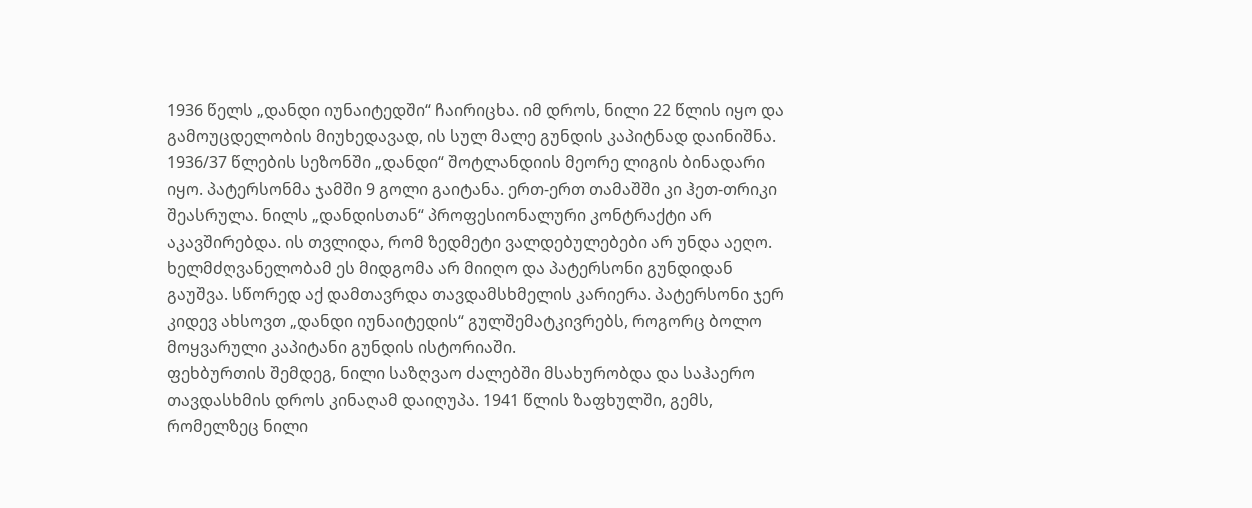1936 წელს „დანდი იუნაიტედში“ ჩაირიცხა. იმ დროს, ნილი 22 წლის იყო და გამოუცდელობის მიუხედავად, ის სულ მალე გუნდის კაპიტნად დაინიშნა.
1936/37 წლების სეზონში „დანდი“ შოტლანდიის მეორე ლიგის ბინადარი იყო. პატერსონმა ჯამში 9 გოლი გაიტანა. ერთ-ერთ თამაშში კი ჰეთ-თრიკი შეასრულა. ნილს „დანდისთან“ პროფესიონალური კონტრაქტი არ აკავშირებდა. ის თვლიდა, რომ ზედმეტი ვალდებულებები არ უნდა აეღო. ხელმძღვანელობამ ეს მიდგომა არ მიიღო და პატერსონი გუნდიდან გაუშვა. სწორედ აქ დამთავრდა თავდამსხმელის კარიერა. პატერსონი ჯერ კიდევ ახსოვთ „დანდი იუნაიტედის“ გულშემატკივრებს, როგორც ბოლო მოყვარული კაპიტანი გუნდის ისტორიაში.
ფეხბურთის შემდეგ, ნილი საზღვაო ძალებში მსახურობდა და საჰაერო თავდასხმის დროს კინაღამ დაიღუპა. 1941 წლის ზაფხულში, გემს, რომელზეც ნილი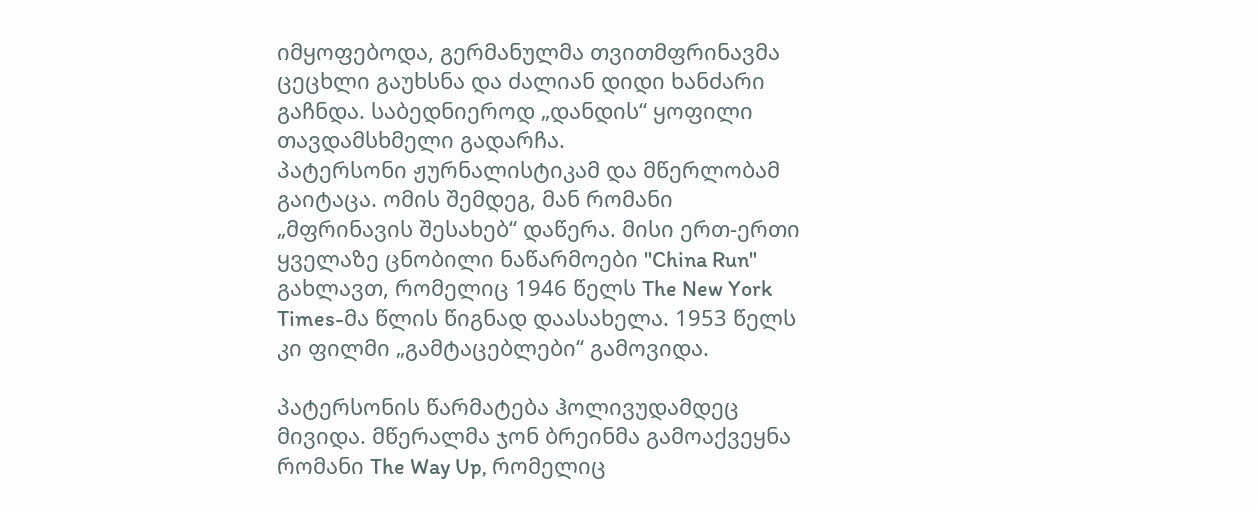იმყოფებოდა, გერმანულმა თვითმფრინავმა ცეცხლი გაუხსნა და ძალიან დიდი ხანძარი გაჩნდა. საბედნიეროდ „დანდის“ ყოფილი თავდამსხმელი გადარჩა.
პატერსონი ჟურნალისტიკამ და მწერლობამ გაიტაცა. ომის შემდეგ, მან რომანი „მფრინავის შესახებ“ დაწერა. მისი ერთ-ერთი ყველაზე ცნობილი ნაწარმოები "China Run" გახლავთ, რომელიც 1946 წელს The New York Times-მა წლის წიგნად დაასახელა. 1953 წელს კი ფილმი „გამტაცებლები“ გამოვიდა.

პატერსონის წარმატება ჰოლივუდამდეც მივიდა. მწერალმა ჯონ ბრეინმა გამოაქვეყნა რომანი The Way Up, რომელიც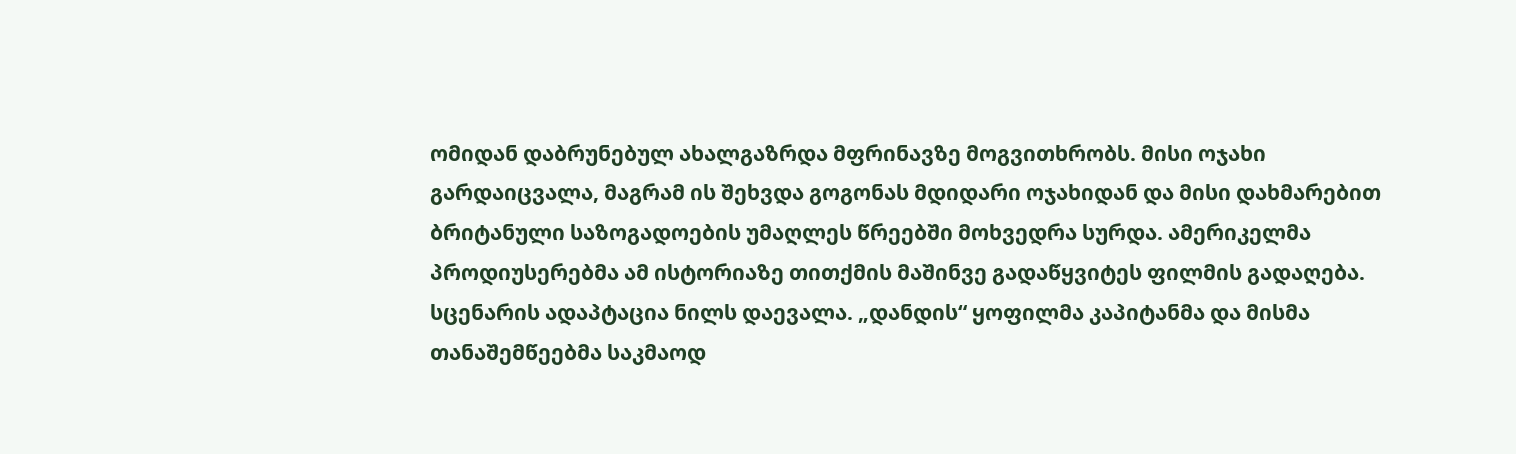ომიდან დაბრუნებულ ახალგაზრდა მფრინავზე მოგვითხრობს. მისი ოჯახი გარდაიცვალა, მაგრამ ის შეხვდა გოგონას მდიდარი ოჯახიდან და მისი დახმარებით ბრიტანული საზოგადოების უმაღლეს წრეებში მოხვედრა სურდა. ამერიკელმა პროდიუსერებმა ამ ისტორიაზე თითქმის მაშინვე გადაწყვიტეს ფილმის გადაღება.
სცენარის ადაპტაცია ნილს დაევალა. „დანდის“ ყოფილმა კაპიტანმა და მისმა თანაშემწეებმა საკმაოდ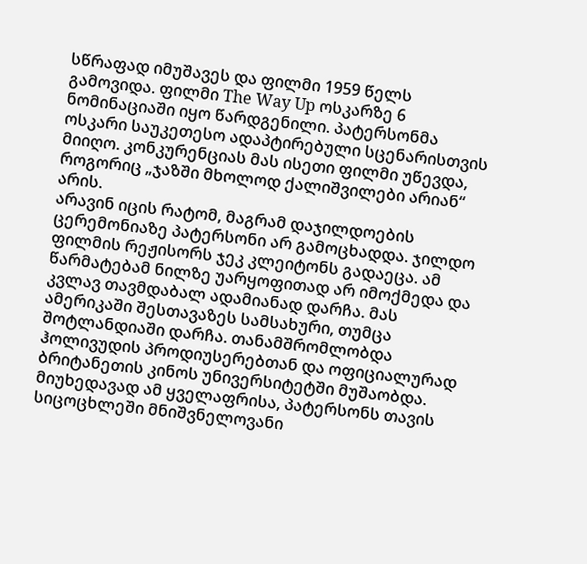სწრაფად იმუშავეს და ფილმი 1959 წელს გამოვიდა. ფილმი The Way Up ოსკარზე 6 ნომინაციაში იყო წარდგენილი. პატერსონმა ოსკარი საუკეთესო ადაპტირებული სცენარისთვის მიიღო. კონკურენციას მას ისეთი ფილმი უწევდა, როგორიც „ჯაზში მხოლოდ ქალიშვილები არიან“ არის.
არავინ იცის რატომ, მაგრამ დაჯილდოების ცერემონიაზე პატერსონი არ გამოცხადდა. ჯილდო ფილმის რეჟისორს ჯეკ კლეიტონს გადაეცა. ამ წარმატებამ ნილზე უარყოფითად არ იმოქმედა და კვლავ თავმდაბალ ადამიანად დარჩა. მას ამერიკაში შესთავაზეს სამსახური, თუმცა შოტლანდიაში დარჩა. თანამშრომლობდა ჰოლივუდის პროდიუსერებთან და ოფიციალურად ბრიტანეთის კინოს უნივერსიტეტში მუშაობდა. მიუხედავად ამ ყველაფრისა, პატერსონს თავის სიცოცხლეში მნიშვნელოვანი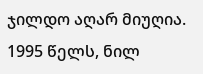ჯილდო აღარ მიუღია.
1995 წელს, ნილ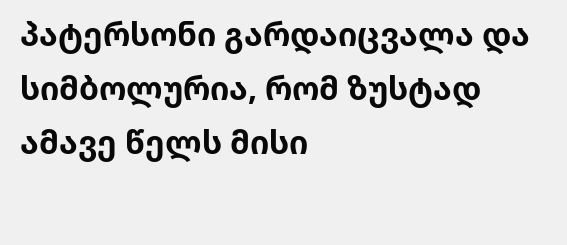პატერსონი გარდაიცვალა და სიმბოლურია, რომ ზუსტად ამავე წელს მისი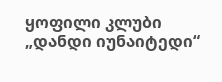ყოფილი კლუბი „დანდი იუნაიტედი“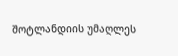შოტლანდიის უმაღლეს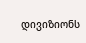დივიზიონს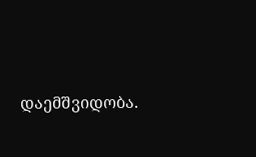დაემშვიდობა.